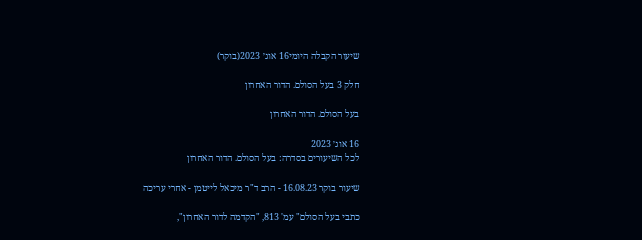שיעור הקבלה היומי16 אוג׳ 2023(בוקר)

חלק 3 בעל הסולם. הדור האחרון

בעל הסולם. הדור האחרון

16 אוג׳ 2023
לכל השיעורים בסדרה: בעל הסולם. הדור האחרון

שיעור בוקר 16.08.23 - הרב ד"ר מיכאל לייטמן - אחרי עריכה

כתבי בעל הסולם" עמ' 813, "הקדמה לדור האחרון",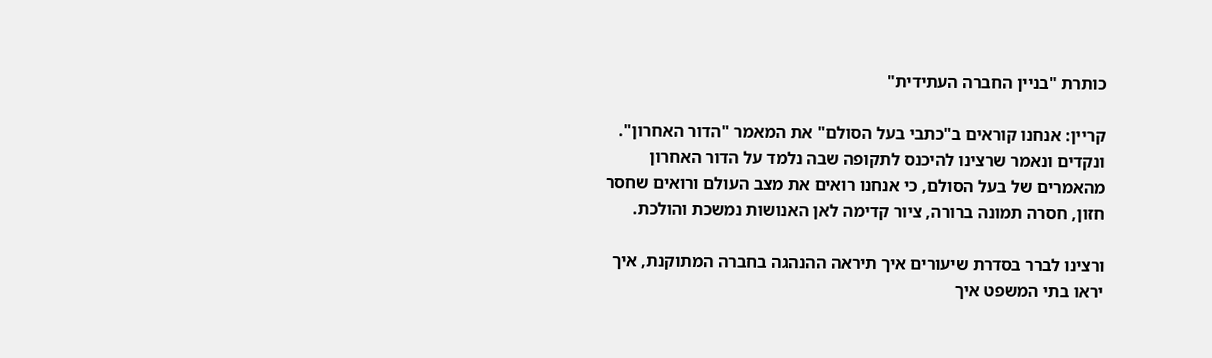כותרת "בניין החברה העתידית"

קריין: אנחנו קוראים ב"כתבי בעל הסולם" את המאמר "הדור האחרון". ונקדים ונאמר שרצינו להיכנס לתקופה שבה נלמד על הדור האחרון מהאמרים של בעל הסולם, כי אנחנו רואים את מצב העולם ורואים שחסר חזון, חסרה תמונה ברורה, ציור קדימה לאן האנושות נמשכת והולכת.

ורצינו לברר בסדרת שיעורים איך תיראה ההנהגה בחברה המתוקנת, איך יראו בתי המשפט איך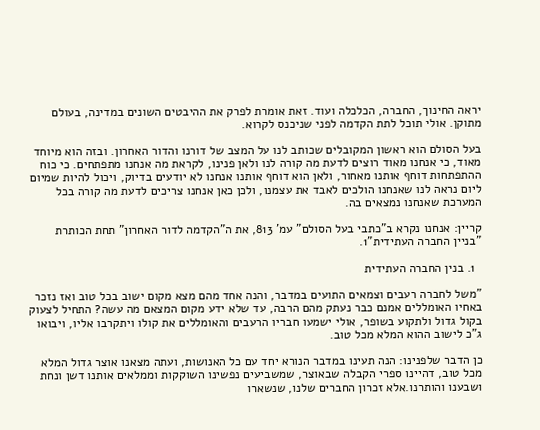יראה החינוך, החברה, הכלכלה ועוד. זאת אומרת לפרק את ההיבטים השונים במדינה, בעולם מתוקן. אולי תוכל לתת הקדמה לפני שניכנס לקרוא.

בעל הסולם הוא ראשון המקובלים שכותב לנו על המצב של דורנו והדור האחרון. ובזה הוא מיוחד מאוד, כי אנחנו מאוד רוצים לדעת מה קורה לנו ולאן פנינו, לקראת מה אנחנו מתפתחים. כי כוח ההתפתחות דוחף אותנו מאחור, ולאן הוא דוחף אותנו אנחנו לא יודעים בדיוק, ויכול להיות שמיום ליום נראה לנו שאנחנו הולכים לאבד את עצמנו, ולכן כאן אנחנו צריכים לדעת מה קורה בכל המערכת שאנחנו נמצאים בה.

קריין: אנחנו נקרא ב"כתבי בעל הסולם" עמ' 813, את ה"הקדמה לדור האחרון" תחת הכותרת "בניין החברה העתידית"1.

  1. בנין החברה העתידית

"משל לחברה רעבים וצמאים התועים במדבר, והנה אחד מהם מצא מקום ישוב בכל טוב ואז נזכר באחיו האומללים אמנם כבר נעתק מהם הרבה, עד שלא ידע מקום המצאם מה עשה? התחיל לצעוק בקול גדול ולתקוע בשופר, אולי ישמעו חבריו הרעבים והאומללים את קולו ויתקרבו אליו, ויבואו ג"כ לישוב ההוא המלא מכל טוב.

כן הדבר שלפנינו: הנה תעינו במדבר הנורא יחד עם כל האנושות, ועתה מצאנו אוצר גדול המלא מכל טוב, דהיינו ספרי הקבלה שבאוצר, שמשביעים נפשינו השוקקות וממלאים אותנו דשן ונחת ושבענו והותרנו.אלא זכרון החברים שלנו, שנשארו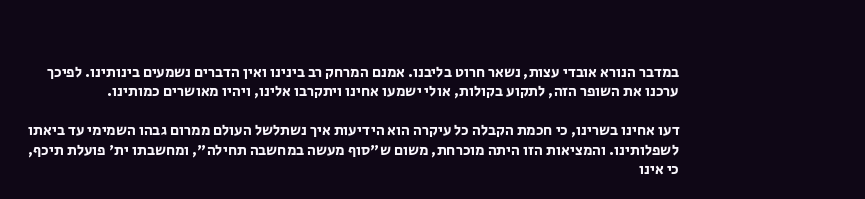במדבר הנורא אובדי עצות, נשאר חרוט בליבנו. אמנם המרחק רב בינינו ואין הדברים נשמעים בינותינו. לפיכך ערכנו את השופר הזה, לתקוע בקולות, אולי ישמעו אחינו ויתקרבו אלינו, ויהיו מאושרים כמותינו.

דעו אחינו בשרינו, כי חכמת הקבלה כל עיקרה הוא הידיעות איך נשתלשל העולם ממרום גבהו השמימי עד ביאתו לשפלותינו. והמציאות הזו היתה מוכרחת, משום ש"סוף מעשה במחשבה תחילה", ומחשבתו ית' פועלת תיכף, כי אינו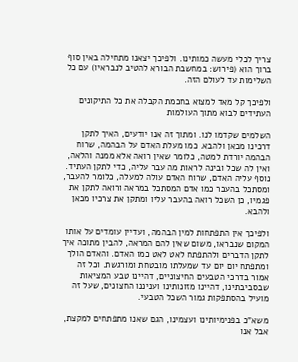צריך לכלי מעשה כמותינו. ולפיכך יצאנו מתחילה באין סוף ברוך הוא (פירוש: במחשבת הבורא להטיב לנבראיו) עם כל השלימות עד לעולם הזה.

ולפיכך קל מאד למצוא בחכמת הקבלה את כל התיקונים העתידים לבוא מתוך העולמות

השלמים שקדמו לנו. ומתוך זה אנו יודעים, האיך לתקן דרכינו מכאן ולהבא. כמו מעלת האדם על הבהמה, שרוח הבהמה יורדת למטה, כלומר שאין רואה אלא ממנה והלאה, ואין לה שכל ובינה לראות מה עבר עליה, כדי לתקן העתיד. נוסף עליה האדם, שרוח האדם עולה למעלה, כלומר להעבר, ומסתכל בהעבר כמו אדם המסתכל במראה ורואה לתקן את פגמיו, כן השכל רואה בהעבר עליו ומתקן את צרכיו מכאן ולהבא.

ולפיכך אין התפתחות למין הבהמה, ועדיין עומדים על אותו המקום שנבראו, משום שאין להם המראה, להבין מתוכה איך לתקן הדברים ולהתפתח לאט לאט כמו האדם. והאדם הולך ומתפתח יום יום עד שמעלתו מובטחת ומורגשת. וכל זה אמור בדרכי הטבעים החיצוניים, דהיינו טבע המציאות שבסביבתינו, דהיינו מזונותינו ועניננו החצונים, שעל זה מועיל בהסתפקות גמור השכל הטבעי.

משא"כ בפנימיותינו ועצמינו, הגם שאנו מתפתחים למקצת, אבל אנו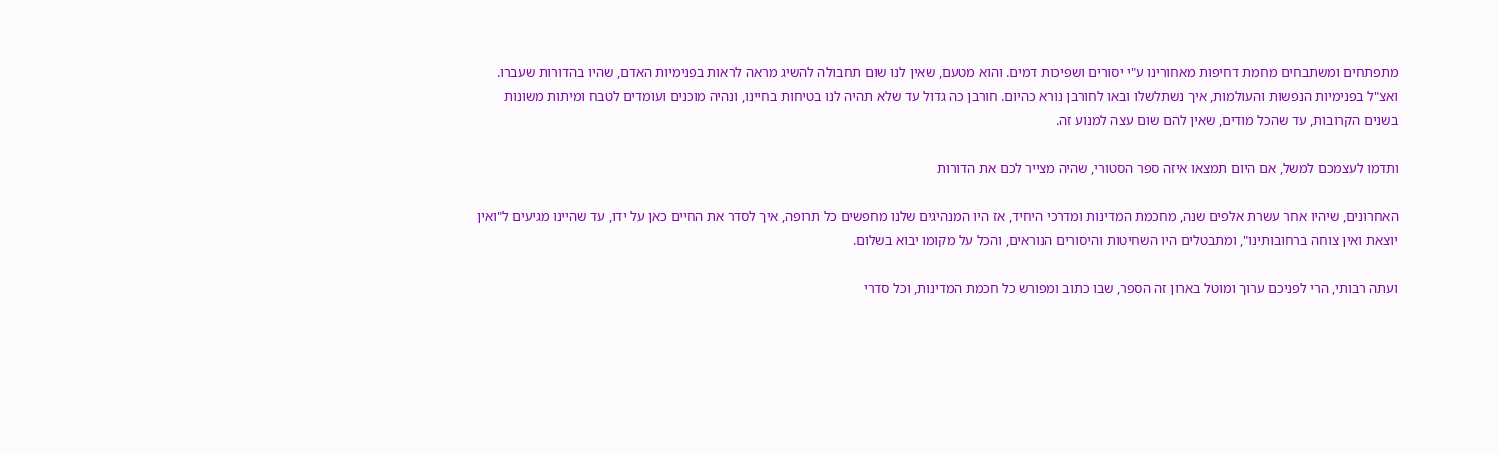מתפתחים ומשתבחים מחמת דחיפות מאחורינו ע"י יסורים ושפיכות דמים. והוא מטעם, שאין לנו שום תחבולה להשיג מראה לראות בפנימיות האדם, שהיו בהדורות שעברו. ואצ"ל בפנימיות הנפשות והעולמות, איך נשתלשלו ובאו לחורבן נורא כהיום. חורבן כה גדול עד שלא תהיה לנו בטיחות בחיינו, ונהיה מוכנים ועומדים לטבח ומיתות משונות בשנים הקרובות, עד שהכל מודים, שאין להם שום עצה למנוע זה.

ותדמו לעצמכם למשל, אם היום תמצאו איזה ספר הסטורי, שהיה מצייר לכם את הדורות

האחרונים, שיהיו אחר עשרת אלפים שנה, מחכמת המדינות ומדרכי היחיד, אז היו המנהיגים שלנו מחפשים כל תרופה, איך לסדר את החיים כאן על ידו, עד שהיינו מגיעים ל"ואין יוצאת ואין צוחה ברחובותינו", ומתבטלים היו השחיטות והיסורים הנוראים, והכל על מקומו יבוא בשלום.

ועתה רבותי, הרי לפניכם ערוך ומוטל בארון זה הספר, שבו כתוב ומפורש כל חכמת המדינות, וכל סדרי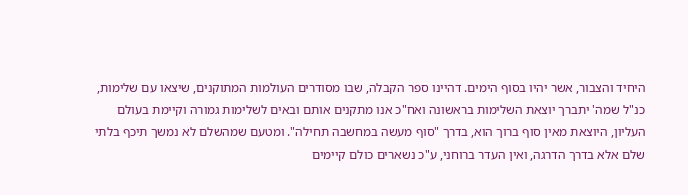היחיד והצבור, אשר יהיו בסוף הימים. דהיינו ספר הקבלה, שבו מסודרים העולמות המתוקנים, שיצאו עם שלימות, כנ"ל שמה' יתברך יוצאת השלימות בראשונה ואח"כ אנו מתקנים אותם ובאים לשלימות גמורה וקיימת בעולם העליון, היוצאת מאין סוף ברוך הוא, בדרך "סוף מעשה במחשבה תחילה". ומטעם שמהשלם לא נמשך תיכף בלתי שלם אלא בדרך הדרגה, ואין העדר ברוחני, ע"כ נשארים כולם קיימים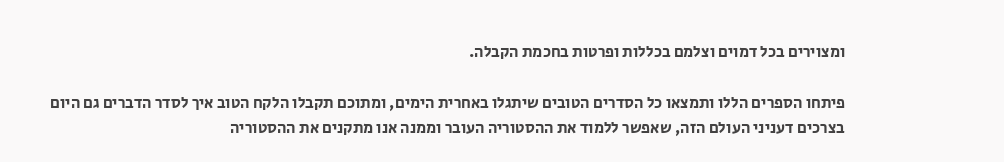ומצוירים בכל דמוים וצלמם בכללות ופרטות בחכמת הקבלה.

פיתחו הספרים הללו ותמצאו כל הסדרים הטובים שיתגלו באחרית הימים, ומתוכם תקבלו הלקח הטוב איך לסדר הדברים גם היום בצרכים דעניני העולם הזה, שאפשר ללמוד את ההסטוריה העובר וממנה אנו מתקנים את ההסטוריה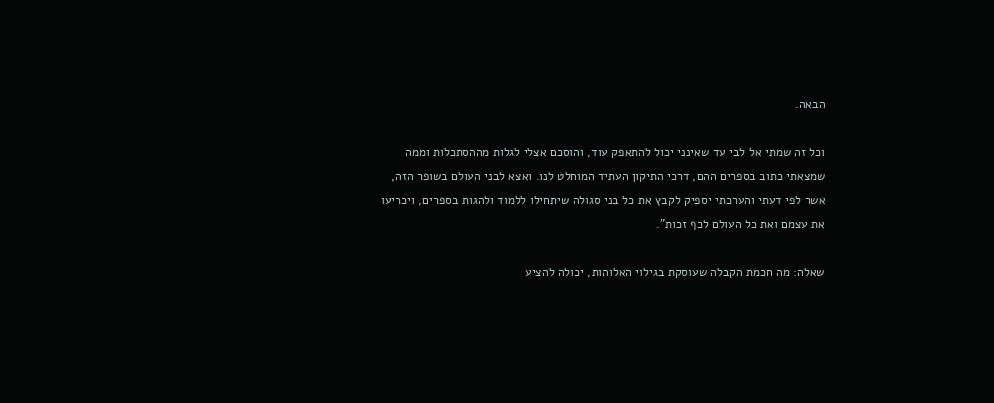הבאה.

וכל זה שמתי אל לבי עד שאינני יכול להתאפק עוד, והוסכם אצלי לגלות מההסתכלות וממה שמצאתי כתוב בספרים ההם, דרכי התיקון העתיד המוחלט לנו. ואצא לבני העולם בשופר הזה, אשר לפי דעתי והערכתי יספיק לקבץ את כל בני סגולה שיתחילו ללמוד ולהגות בספרים, ויכריעו את עצמם ואת כל העולם לכף זכות".

שאלה: מה חכמת הקבלה שעוסקת בגילוי האלוהות, יכולה להציע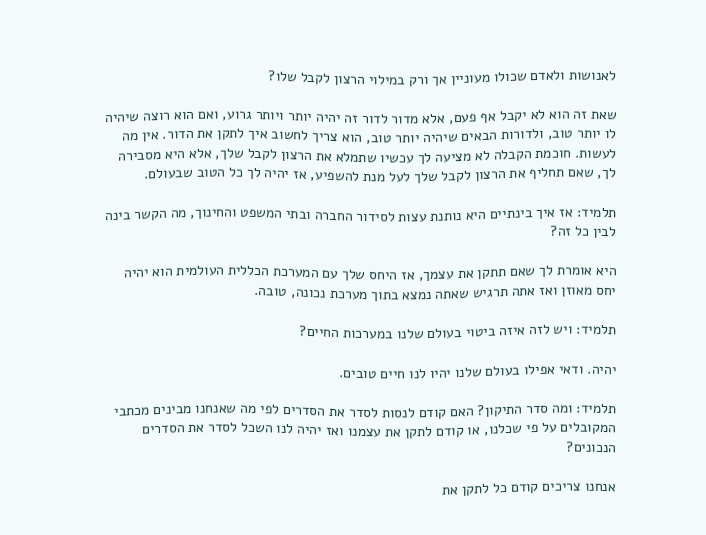לאנושות ולאדם שכולו מעוניין אך ורק במילוי הרצון לקבל שלו?

שאת זה הוא לא יקבל אף פעם, אלא מדור לדור זה יהיה יותר ויותר גרוע, ואם הוא רוצה שיהיה לו יותר טוב, ולדורות הבאים שיהיה יותר טוב, הוא צריך לחשוב איך לתקן את הדור. אין מה לעשות. חוכמת הקבלה לא מציעה לך עכשיו שתמלא את הרצון לקבל שלך, אלא היא מסבירה לך, שאם תחליף את הרצון לקבל שלך לעל מנת להשפיע, אז יהיה לך כל הטוב שבעולם.

תלמיד: אז איך בינתיים היא נותנת עצות לסידור החברה ובתי המשפט והחינוך, מה הקשר בינה לבין כל זה?

היא אומרת לך שאם תתקן את עצמך, אז היחס שלך עם המערכת הכללית העולמית הוא יהיה יחס מאוזן ואז אתה תרגיש שאתה נמצא בתוך מערכת נכונה, טובה.

תלמיד: ויש לזה איזה ביטוי בעולם שלנו במערכות החיים?

יהיה. ודאי אפילו בעולם שלנו יהיו לנו חיים טובים.

תלמיד: ומה סדר התיקון? האם קודם לנסות לסדר את הסדרים לפי מה שאנחנו מבינים מכתבי המקובלים על פי שכלנו, או קודם לתקן את עצמנו ואז יהיה לנו השכל לסדר את הסדרים הנכונים?

אנחנו צריכים קודם כל לתקן את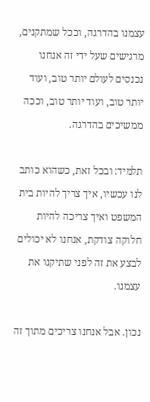עצמנו בהדרגה, וככל שמתקנים, מרגישים שעל ידי זה אנחנו נכנסים לעולם יותר טוב, ועוד יותר טוב, ועוד יותר טוב, וככה ממשיכים בהדרגה.

תלמיד: ובכל זאת, כשהוא כותב לנו עכשיו, איך צריך להיות בית המשפט ואיך צריכה להיות חלוקה צודקת, אנחנו לא יכולים לבצע את זה לפני שתיקנו את עצמנו.

נכון. אבל אנחנו צריכים מתוך זה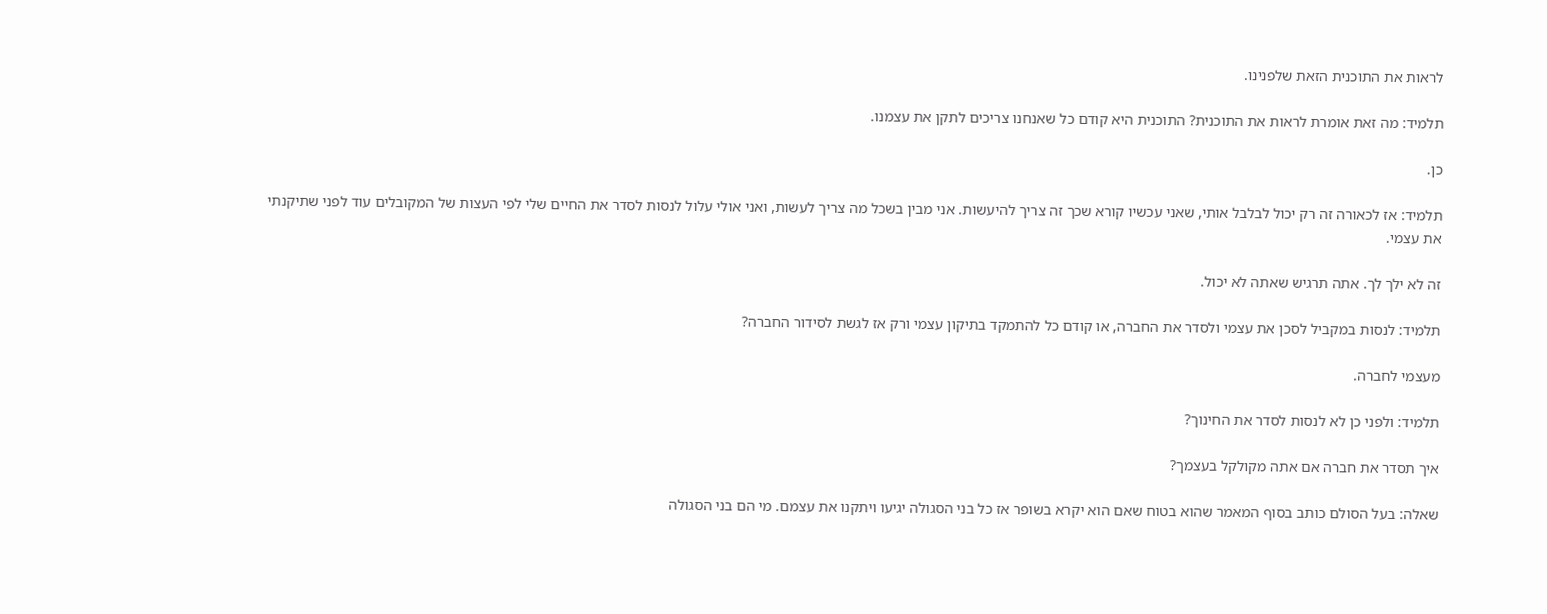לראות את התוכנית הזאת שלפנינו.

תלמיד: מה זאת אומרת לראות את התוכנית? התוכנית היא קודם כל שאנחנו צריכים לתקן את עצמנו.

כן.

תלמיד: אז לכאורה זה רק יכול לבלבל אותי, שאני עכשיו קורא שכך זה צריך להיעשות. אני מבין בשכל מה צריך לעשות, ואני אולי עלול לנסות לסדר את החיים שלי לפי העצות של המקובלים עוד לפני שתיקנתי את עצמי.

זה לא ילך לך. אתה תרגיש שאתה לא יכול.

תלמיד: לנסות במקביל לסכן את עצמי ולסדר את החברה, או קודם כל להתמקד בתיקון עצמי ורק אז לגשת לסידור החברה?

מעצמי לחברה.

תלמיד: ולפני כן לא לנסות לסדר את החינוך?

איך תסדר את חברה אם אתה מקולקל בעצמך?

שאלה: בעל הסולם כותב בסוף המאמר שהוא בטוח שאם הוא יקרא בשופר אז כל בני הסגולה יגיעו ויתקנו את עצמם. מי הם בני הסגולה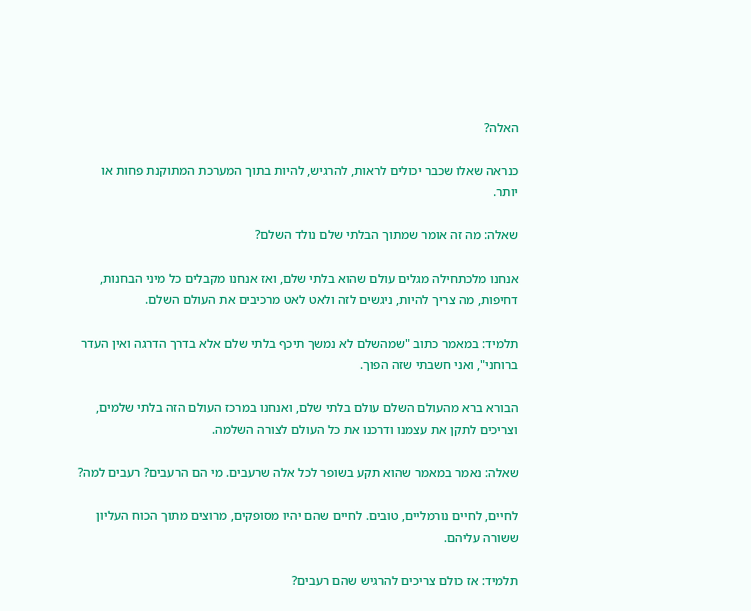האלה?

כנראה שאלו שכבר יכולים לראות, להרגיש, להיות בתוך המערכת המתוקנת פחות או יותר.

שאלה: מה זה אומר שמתוך הבלתי שלם נולד השלם?

אנחנו מלכתחילה מגלים עולם שהוא בלתי שלם, ואז אנחנו מקבלים כל מיני הבחנות, דחיפות, מה צריך להיות, ניגשים לזה ולאט לאט מרכיבים את העולם השלם.

תלמיד: במאמר כתוב "שמהשלם לא נמשך תיכף בלתי שלם אלא בדרך הדרגה ואין העדר ברוחני", ואני חשבתי שזה הפוך.

הבורא ברא מהעולם השלם עולם בלתי שלם, ואנחנו במרכז העולם הזה בלתי שלמים, וצריכים לתקן את עצמנו ודרכנו את כל העולם לצורה השלמה.

שאלה: נאמר במאמר שהוא תקע בשופר לכל אלה שרעבים. מי הם הרעבים? רעבים למה?

לחיים, לחיים נורמליים, טובים. לחיים שהם יהיו מסופקים, מרוצים מתוך הכוח העליון ששורה עליהם.

תלמיד: אז כולם צריכים להרגיש שהם רעבים?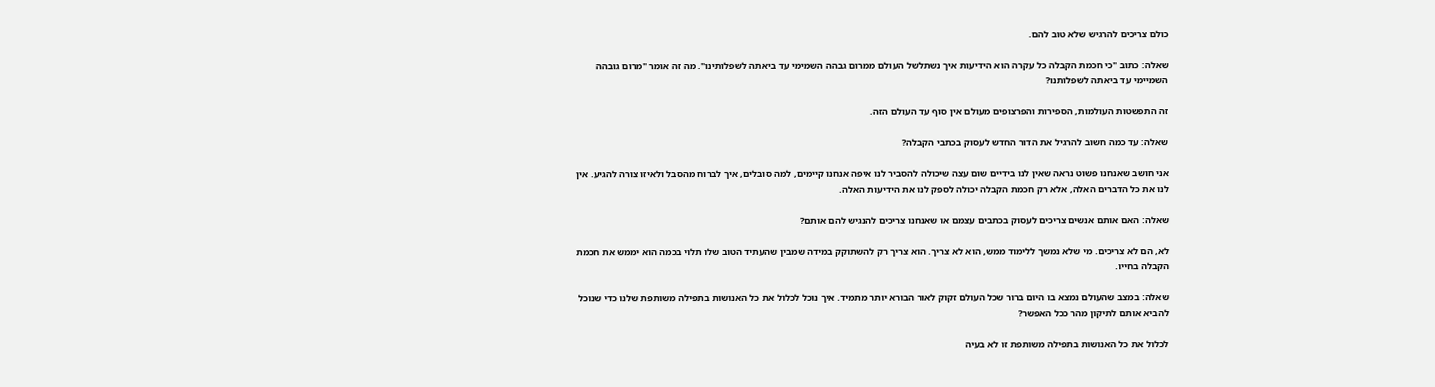כולם צריכים להרגיש שלא טוב להם.

שאלה: כתוב "כי חכמת הקבלה כל עקרה הוא הידיעות איך נשתלשל העולם ממרום גבהה השמימי עד ביאתה לשפלותינו". מה זה אומר "מרום גובהה השמיימי עד ביאתה לשפלותנו?

זה התפשטות העולמות, הספירות והפרצופים מעולם אין סוף עד העולם הזה.

שאלה: עד כמה חשוב להרגיל את הדור החדש לעסוק בכתבי הקבלה?

אני חושב שאנחנו פשוט נראה שאין לנו בידיים שום עצה שיכולה להסביר לנו איפה אנחנו קיימים, למה סובלים, איך לברוח מהסבל ולאיזו צורה להגיע. אין לנו את כל הדברים האלה, אלא רק חכמת הקבלה יכולה לספק לנו את הידיעות האלה.

שאלה: האם אותם אנשים צריכים לעסוק בכתבים עצמם או שאנחנו צריכים להנגיש להם אותם?

לא, הם לא צריכים. מי שלא נמשך ללימוד ממש, הוא לא צריך. הוא צריך רק להשתוקק במידה שמבין שהעתיד הטוב שלו תלוי בכמה הוא יממש את חכמת הקבלה בחייו.

שאלה: במצב שהעולם נמצא בו היום ברור שכל העולם זקוק לאור הבורא יותר מתמיד. איך נוכל לכלול את כל האנושות בתפילה משותפת שלנו כדי שנוכל להביא אותם לתיקון מהר ככל האפשר?

לכלול את כל האנושות בתפילה משותפת זו לא בעיה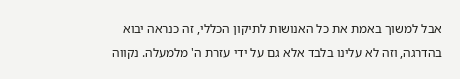אבל למשוך באמת את כל האנושות לתיקון הכללי, זה כנראה יבוא בהדרגה, וזה לא עלינו בלבד אלא גם על ידי עזרת ה' מלמעלה. נקווה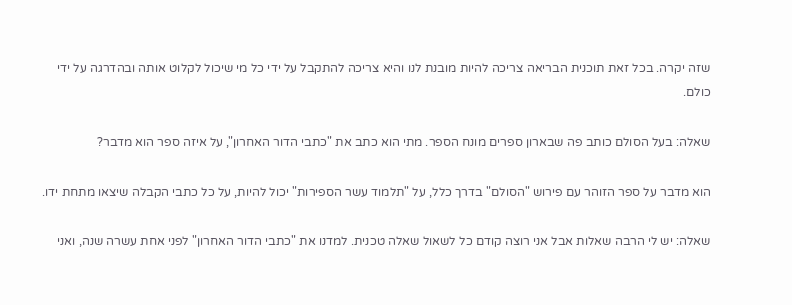שזה יקרה. בכל זאת תוכנית הבריאה צריכה להיות מובנת לנו והיא צריכה להתקבל על ידי כל מי שיכול לקלוט אותה ובהדרגה על ידי כולם.

שאלה: בעל הסולם כותב פה שבארון ספרים מונח הספר. מתי הוא כתב את "כתבי הדור האחרון", על איזה ספר הוא מדבר?

הוא מדבר על ספר הזוהר עם פירוש "הסולם" בדרך כלל, על "תלמוד עשר הספירות" יכול להיות, על כל כתבי הקבלה שיצאו מתחת ידו.

שאלה: יש לי הרבה שאלות אבל אני רוצה קודם כל לשאול שאלה טכנית. למדנו את "כתבי הדור האחרון" לפני אחת עשרה שנה, ואני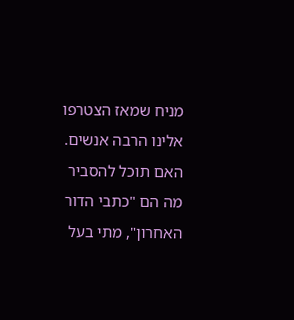מניח שמאז הצטרפו אלינו הרבה אנשים. האם תוכל להסביר מה הם "כתבי הדור האחרון", מתי בעל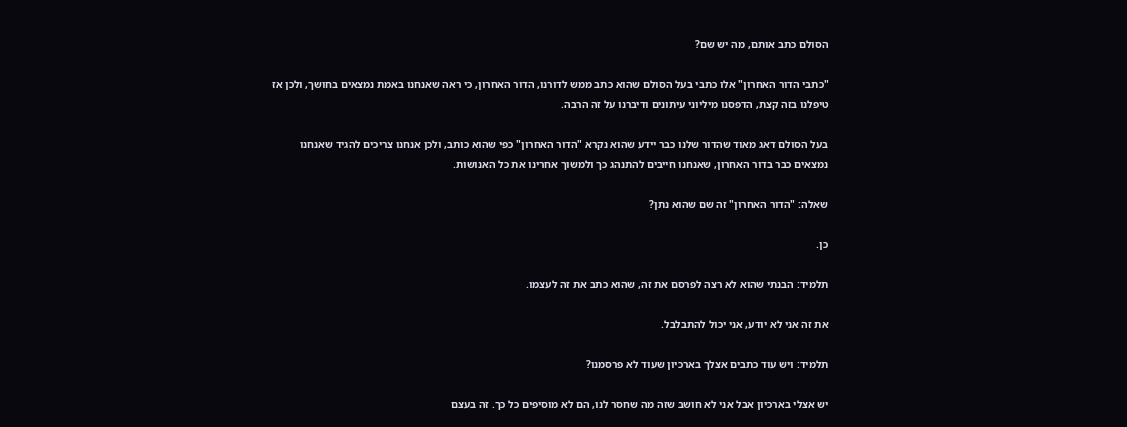הסולם כתב אותם, מה יש שם?

"כתבי הדור האחרון" אלו כתבי בעל הסולם שהוא כתב ממש לדורנו, הדור האחרון, כי ראה שאנחנו באמת נמצאים בחושך, ולכן אז טיפלנו בזה קצת, הדפסנו מיליוני עיתונים ודיברנו על זה הרבה.

בעל הסולם דאג מאוד שהדור שלנו כבר יידע שהוא נקרא "הדור האחרון" כפי שהוא כותב, ולכן אנחנו צריכים להגיד שאנחנו נמצאים כבר בדור האחרון, שאנחנו חייבים להתנהג כך ולמשוך אחרינו את כל האנושות.

שאלה: "הדור האחרון" זה שם שהוא נתן?

כן.

תלמיד: הבנתי שהוא לא רצה לפרסם את זה, שהוא כתב את זה לעצמו.

את זה אני לא יודע, אני יכול להתבלבל.

תלמיד: ויש עוד כתבים אצלך בארכיון שעוד לא פרסמנו?

יש אצלי בארכיון אבל אני לא חושב שזה מה שחסר לנו, הם לא מוסיפים כל כך. זה בעצם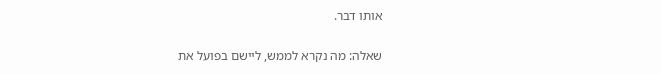אותו דבר.

שאלה: מה נקרא לממש, ליישם בפועל את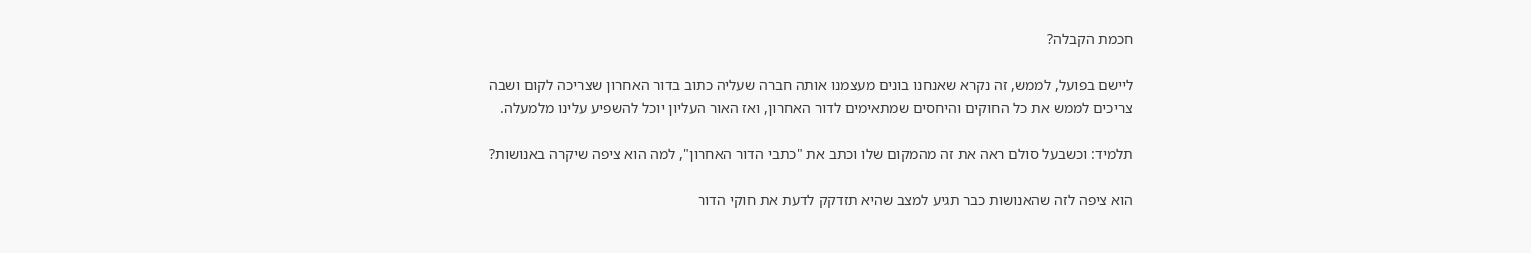חכמת הקבלה?

ליישם בפועל, לממש, זה נקרא שאנחנו בונים מעצמנו אותה חברה שעליה כתוב בדור האחרון שצריכה לקום ושבה צריכים לממש את כל החוקים והיחסים שמתאימים לדור האחרון, ואז האור העליון יוכל להשפיע עלינו מלמעלה.

תלמיד: וכשבעל סולם ראה את זה מהמקום שלו וכתב את "כתבי הדור האחרון", למה הוא ציפה שיקרה באנושות?

הוא ציפה לזה שהאנושות כבר תגיע למצב שהיא תזדקק לדעת את חוקי הדור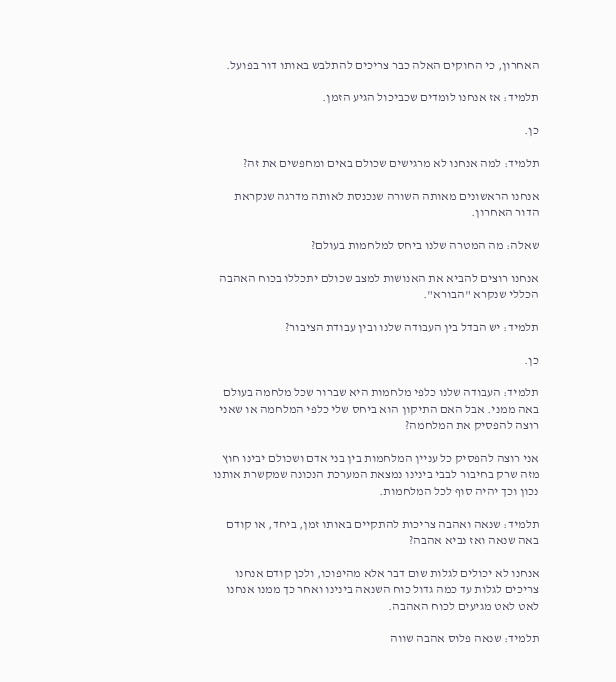האחרון, כי החוקים האלה כבר צריכים להתלבש באותו דור בפועל.

תלמיד: אז אנחנו לומדים שכביכול הגיע הזמן.

כן.

תלמיד: למה אנחנו לא מרגישים שכולם באים ומחפשים את זה?

אנחנו הראשונים מאותה השורה שנכנסת לאותה מדרגה שנקראת הדור האחרון.

שאלה: מה המטרה שלנו ביחס למלחמות בעולם?

אנחנו רוצים להביא את האנושות למצב שכולם יתכללו בכוח האהבה הכללי שנקרא "הבורא".

תלמיד: יש הבדל בין העבודה שלנו ובין עבודת הציבור?

כן.

תלמיד: העבודה שלנו כלפי מלחמות היא שברור שכל מלחמה בעולם באה ממני. אבל האם התיקון הוא ביחס שלי כלפי המלחמה או שאני רוצה להפסיק את המלחמה?

אני רוצה להפסיק כל עניין המלחמות בין בני אדם ושכולם יבינו חוץ מזה שרק בחיבור לבבי בינינו נמצאת המערכת הנכונה שמקשרת אותנו נכון וכך יהיה סוף לכל המלחמות.

תלמיד: שנאה ואהבה צריכות להתקיים באותו זמן, ביחד, או קודם באה שנאה ואז נביא אהבה?

אנחנו לא יכולים לגלות שום דבר אלא מהיפוכו, ולכן קודם אנחנו צריכים לגלות עד כמה גדול כוח השנאה בינינו ואחר כך ממנו אנחנו לאט לאט מגיעים לכוח האהבה.

תלמיד: שנאה פלוס אהבה שווה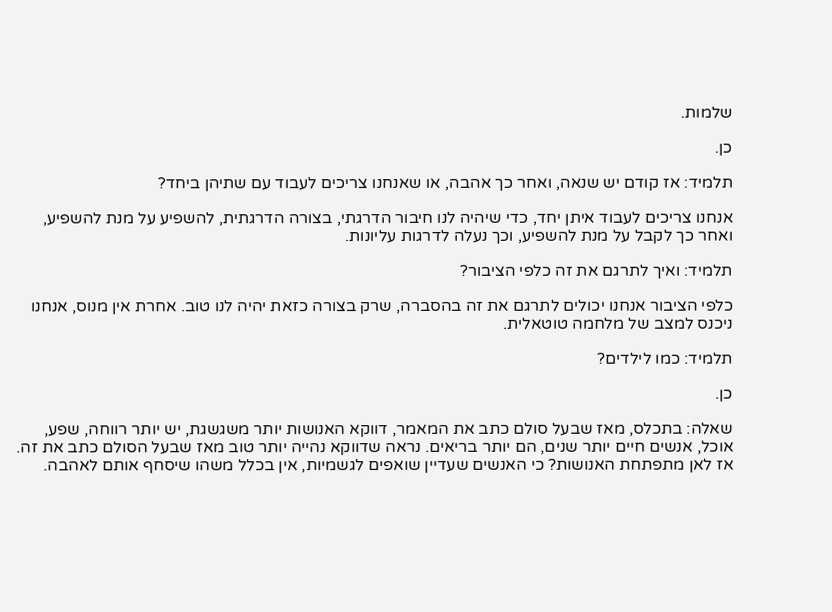שלמות.

כן.

תלמיד: אז קודם יש שנאה, ואחר כך אהבה, או שאנחנו צריכים לעבוד עם שתיהן ביחד?

אנחנו צריכים לעבוד איתן יחד, כדי שיהיה לנו חיבור הדרגתי, בצורה הדרגתית, להשפיע על מנת להשפיע, ואחר כך לקבל על מנת להשפיע, וכך נעלה לדרגות עליונות.

תלמיד: ואיך לתרגם את זה כלפי הציבור?

כלפי הציבור אנחנו יכולים לתרגם את זה בהסברה, שרק בצורה כזאת יהיה לנו טוב. אחרת אין מנוס, אנחנו ניכנס למצב של מלחמה טוטאלית.

תלמיד: כמו לילדים?

כן.

שאלה: בתכלס, מאז שבעל סולם כתב את המאמר, דווקא האנושות יותר משגשגת, יש יותר רווחה, שפע, אוכל, אנשים חיים יותר שנים, הם יותר בריאים. נראה שדווקא נהייה יותר טוב מאז שבעל הסולם כתב את זה. אז לאן מתפתחת האנושות? כי האנשים שעדיין שואפים לגשמיות, אין בכלל משהו שיסחף אותם לאהבה.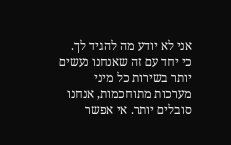אני לא יודע מה להגיד לך. כי יחד עם זה שאנחנו נעשים יותר בשירות כל מיני מערכות מתוחכמות, אנחנו סובלים יותר. אי אפשר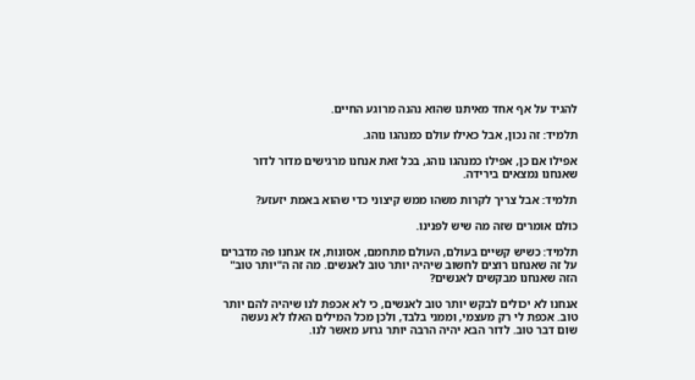להגיד על אף אחד מאיתנו שהוא נהנה מרוגע החיים.

תלמיד: זה נכון, אבל כאילו עולם כמנהגו נוהג.

אפילו אם כן, אפילו כמנהגו נוהג, בכל זאת אנחנו מרגישים מדור לדור שאנחנו נמצאים בירידה.

תלמיד: אבל צריך לקרות משהו ממש קיצוני כדי שהוא באמת יזעזע?

כולם אומרים שזה מה שיש לפנינו.

תלמיד: כשיש קשיים בעולם, העולם מתחמם, אסונות, אז אנחנו פה מדברים על זה שאנחנו רוצים לחשוב שיהיה יותר טוב לאנשים. מה זה ה"יותר טוב" הזה שאנחנו מבקשים לאנשים?

אנחנו לא יכולים לבקש יותר טוב לאנשים, כי לא אכפת לנו שיהיה להם יותר טוב. אכפת לי רק מעצמי, וממני בלבד, ולכן מכל המילים האלו לא נעשה שום דבר טוב. לדור הבא יהיה הרבה יותר גרוע מאשר לנו.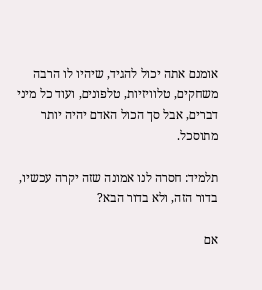אומנם אתה יכול להגיד, שיהיו לו הרבה משחקים, טלוויזיות, טלפונים, ועוד כל מיני דברים, אבל סך הכול האדם יהיה יותר מתוסכל.

תלמיד: חסרה לנו אמונה שזה יקרה עכשיו, בדור הזה, ולא בדור הבא?

אם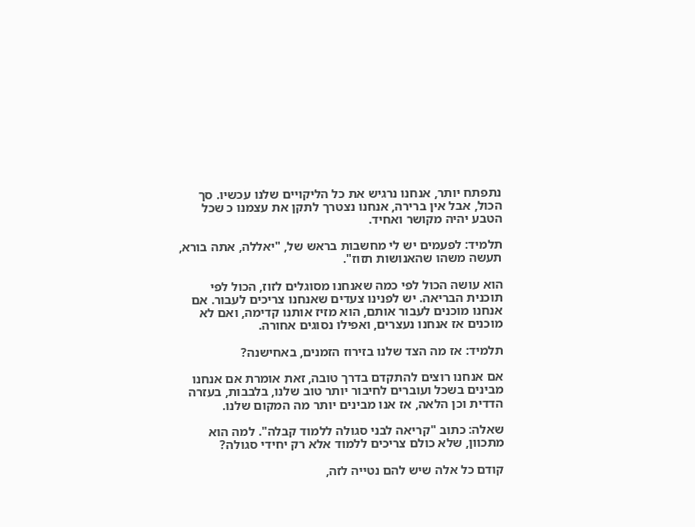נתפתח יותר, אנחנו נרגיש את כל הליקויים שלנו עכשיו. סך הכול, אבל אין ברירה, אנחנו נצטרך לתקן את עצמנו כ שכל הטבע יהיה מקושר ואחיד.

תלמיד: לפעמים יש לי מחשבות בראש של, "יאללה, אתה בורא, תעשה משהו שהאנושות תזוז".

הוא עושה הכול לפי כמה שאנחנו מסוגלים לזוז, הכול לפי תוכנית הבריאה. יש לפנינו צעדים שאנחנו צריכים לעבור. אם אנחנו מוכנים לעבור אותם, הוא מזיז אותנו קדימה, ואם לא מוכנים אז אנחנו נעצרים, ואפילו נסוגים אחורה.

תלמיד: אז מה הצד שלנו בזירוז הזמנים, באחישנה?

אם אנחנו רוצים להתקדם בדרך טובה, זאת אומרת אם אנחנו מבינים בשכל ועוברים לחיבור יותר טוב שלנו, בלבבות, בעזרה הדדית וכן הלאה, אז אנו מבינים יותר מה המקום שלנו.

שאלה: כתוב "קריאה לבני סגולה ללמוד קבלה". למה הוא מתכוון, שלא כולם צריכים ללמוד אלא רק יחידי סגולה?

קודם כל אלה שיש להם נטייה לזה,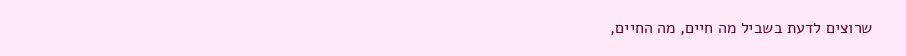שרוצים לדעת בשביל מה חיים, מה החיים,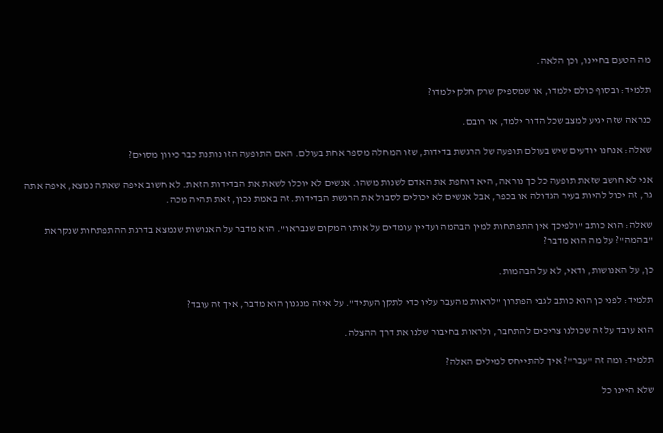מה הטעם בחיינו, וכן הלאה.

תלמיד: ובסוף כולם ילמדו, או שמספיק שרק חלק ילמדו?

כנראה שזה יגיע למצב שכל הדור ילמד, או רובם.

שאלה: אנחנו יודעים שיש בעולם תופעה של הרגשת בדידות, שזו המחלה מספר אחת בעולם. האם התופעה הזו נותנת כבר כיוון מסוים?

אני לא חושב שזאת תופעה כל כך נוראה, היא דוחפת את האדם לשנות משהו. אנשים לא יוכלו לשאת את הבדידות הזאת. לא חשוב איפה שאתה נמצא, איפה אתה גר, זה יכול להיות בעיר הגדולה או בכפר, אבל אנשים לא יכולים לסבול את הרגשת הבדידות. זה באמת נכון, זאת תהיה מכה.

שאלה: הוא כותב "ולפיכך אין התפתחות למין הבהמה ועדיין עומדים על אותו המקום שנבראו". הוא מדבר על האנושות שנמצא בדרגת ההתפתחות שנקראת "בהמה"? על מה הוא מדבר?

כן, על האנושות, ודאי, לא על הבהמות.

תלמיד: לפני כן הוא כותב לגבי הפתרון "לראות מהעבר עליו כדי לתקן העתיד". על איזה מנגנון הוא מדבר, איך זה עובד?

הוא עובד על זה שכולנו צריכים להתחבר, ולראות בחיבור שלנו את דרך ההצלה.

תלמיד: ומה זה "עבר"? איך להתייחס למילים האלה?

שלא היינו כל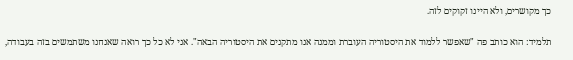כך מקושרים, ולא היינו זקוקים לזה.

תלמיד: הוא כותב פה "שאפשר ללמוד את היסטוריה העוברת וממנה אנו מתקנים את היסטוריה הבאה". אני לא כל כך רואה שאנחנו משתמשים בזה בעבודה,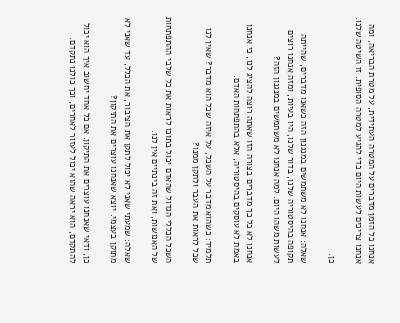אנחנו כל הזמן מדברים על המטרה העתידית, על מטרת הבריאה, ומה אנחנו צריכים לעשות היום כדי להגיע למטרה הסופית. זו השיטה שלנו.

כן.

שאלה: אנחנו לא משתמשים במנגנון הזה כשאנו מדברים, שהייתה תקופה בהיסטוריה שלנו, בדור שלנו, היו בעיות, ומזה אנחנו רוצים לעשות משהו היום. למה אנחנו לא משתמשים במנגנון הזה?

אנחנו לא כל כך מדברים בצורה הזו שאתה רוצה להציג לנו, כי אנחנו באמת לא עוסקים בהיסטוריה, אלא בהתפתחות האדם.

תלמיד: כשהוא מדבר על השכל, על איזה שכל הוא מדבר? שאין לנו שכל לראות את העבר ולתקן ממנו?

השכל הכללי הגדול שהאדם יכול בתוכו לראות את כל שלבי ההתפתחות של האנושות, ואת זה בינתיים אין לנו.

שאלה: שמעתי שאני לא יכול לתקן את הציבור, את הכלל, עד שאני לא מתוקן בעצמי. יוצא שאנחנו עוצרים את התיקון?

כן, ודאי שאנחנו עוצרים את התיקון. אם כל אחד יחשוב איך הוא יכול להתקדם, הוא יראה שהוא יכול לעזור לאחרים, וכך כולנו נתקדם.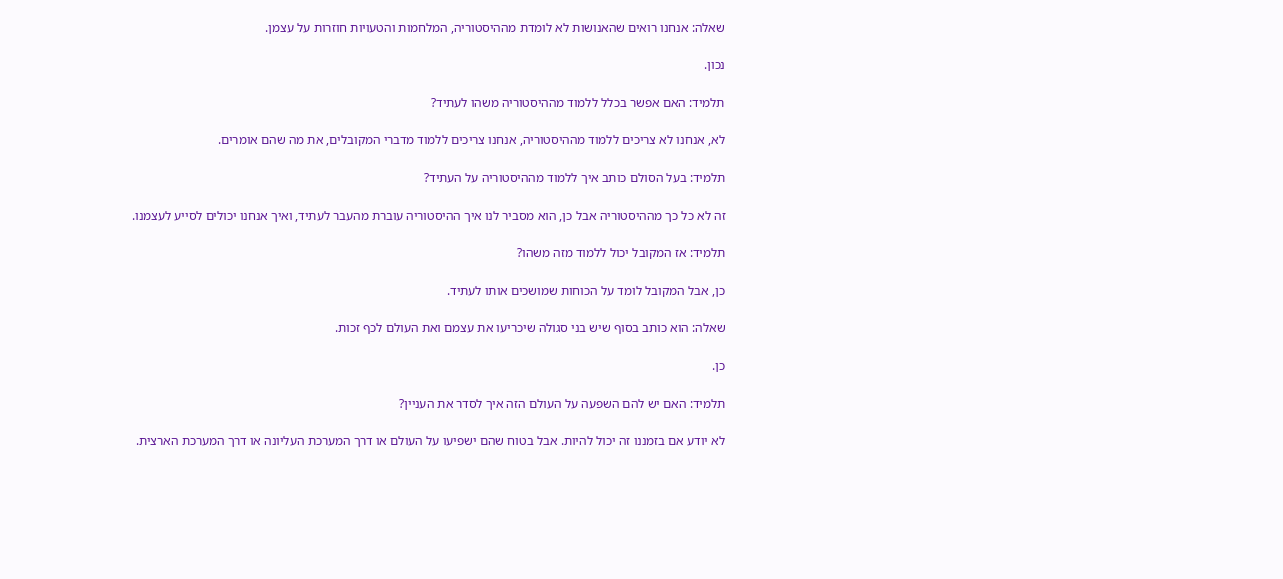שאלה: אנחנו רואים שהאנושות לא לומדת מההיסטוריה, המלחמות והטעויות חוזרות על עצמן.

נכון.

תלמיד: האם אפשר בכלל ללמוד מההיסטוריה משהו לעתיד?

לא, אנחנו לא צריכים ללמוד מההיסטוריה, אנחנו צריכים ללמוד מדברי המקובלים, את מה שהם אומרים.

תלמיד: בעל הסולם כותב איך ללמוד מההיסטוריה על העתיד?

זה לא כל כך מההיסטוריה אבל כן, הוא מסביר לנו איך ההיסטוריה עוברת מהעבר לעתיד, ואיך אנחנו יכולים לסייע לעצמנו.

תלמיד: אז המקובל יכול ללמוד מזה משהו?

כן, אבל המקובל לומד על הכוחות שמושכים אותו לעתיד.

שאלה: הוא כותב בסוף שיש בני סגולה שיכריעו את עצמם ואת העולם לכף זכות.

כן.

תלמיד: האם יש להם השפעה על העולם הזה איך לסדר את העניין?

לא יודע אם בזמננו זה יכול להיות. אבל בטוח שהם ישפיעו על העולם או דרך המערכת העליונה או דרך המערכת הארצית.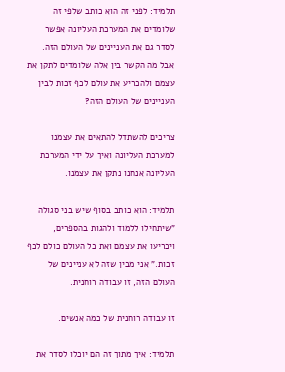תלמיד: לפני זה הוא כותב שלפי זה שלומדים את המערכת העליונה אפשר לסדר גם את העניינים של העולם הזה. אבל מה הקשר בין אלה שלומדים לתקן את עצמם ולהכריע את עולם לכף זכות לבין העניינים של העולם הזה?

צריכים להשתדל להתאים את עצמנו למערכת העליונה ואיך על ידי המערכת העליונה אנחנו נתקן את עצמנו.

תלמיד: הוא כותב בסוף שיש בני סגולה "שיתחילו ללמוד ולהגות בהספרים, ויכריעו את עצמם ואת כל העולם כולם לכף זכות." אני מבין שזה לא עניינים של העולם הזה, זו עבודה רוחנית.

זו עבודה רוחנית של כמה אנשים.

תלמיד: איך מתוך זה הם יוכלו לסדר את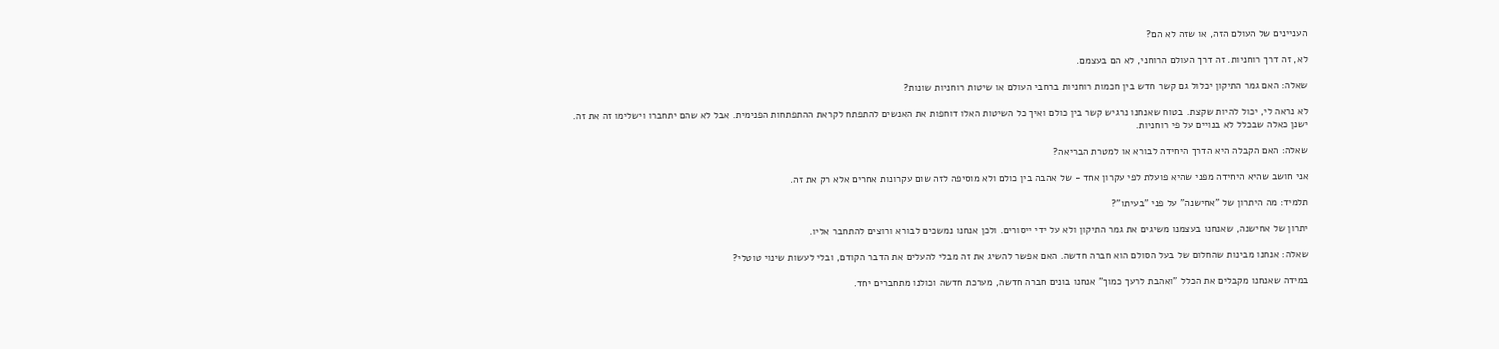העניינים של העולם הזה, או שזה לא הם?

לא, זה דרך רוחניות. זה דרך העולם הרוחני, לא הם בעצמם.

שאלה: האם גמר התיקון יכלול גם קשר חדש בין חכמות רוחניות ברחבי העולם או שיטות רוחניות שונות?

לא נראה לי, יכול להיות שקצת. בטוח שאנחנו נרגיש קשר בין כולם ואיך כל השיטות האלו דוחפות את האנשים להתפתח לקראת ההתפתחות הפנימית. אבל לא שהם יתחברו וישלימו זה את זה. ישנן כאלה שבכלל לא בנויים על פי רוחניות.

שאלה: האם הקבלה היא הדרך היחידה לבורא או למטרת הבריאה?

אני חושב שהיא היחידה מפני שהיא פועלת לפי עקרון אחד - של אהבה בין כולם ולא מוסיפה לזה שום עקרונות אחרים אלא רק את זה.

תלמיד: מה היתרון של "אחישנה" על פני "בעיתו"?

יתרון של אחישנה, שאנחנו בעצמנו משיגים את גמר התיקון ולא על ידי ייסורים. ולכן אנחנו נמשכים לבורא ורוצים להתחבר אליו.

שאלה: אנחנו מבינות שהחלום של בעל הסולם הוא חברה חדשה. האם אפשר להשיג את זה מבלי להעלים את הדבר הקודם, ובלי לעשות שינוי טוטלי?

במידה שאנחנו מקבלים את הכלל "ואהבת לרעך כמוך" אנחנו בונים חברה חדשה, מערכת חדשה וכולנו מתחברים יחד.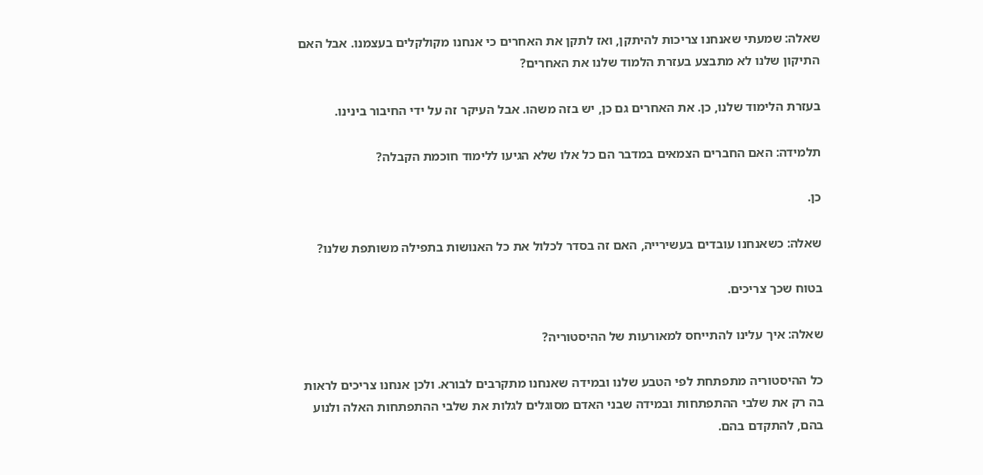שאלה: שמעתי שאנחנו צריכות להיתקן, ואז לתקן את האחרים כי אנחנו מקולקלים בעצמנו. אבל האם התיקון שלנו לא מתבצע בעזרת הלמוד שלנו את האחרים?

בעזרת הלימוד שלנו, כן. את האחרים גם כן, יש בזה משהו. אבל העיקר זה על ידי החיבור בינינו.

תלמידה: האם החברים הצמאים במדבר הם כל אלו שלא הגיעו ללימוד חוכמת הקבלה?

כן.

שאלה: כשאנחנו עובדים בעשירייה, האם זה בסדר לכלול את כל האנושות בתפילה משותפת שלנו?

בטוח שכך צריכים.

שאלה: איך עלינו להתייחס למאורעות של ההיסטוריה?

כל ההיסטוריה מתפתחת לפי הטבע שלנו ובמידה שאנחנו מתקרבים לבורא. ולכן אנחנו צריכים לראות בה רק את שלבי ההתפתחות ובמידה שבני האדם מסוגלים לגלות את שלבי ההתפתחות האלה ולנוע בהם, להתקדם בהם.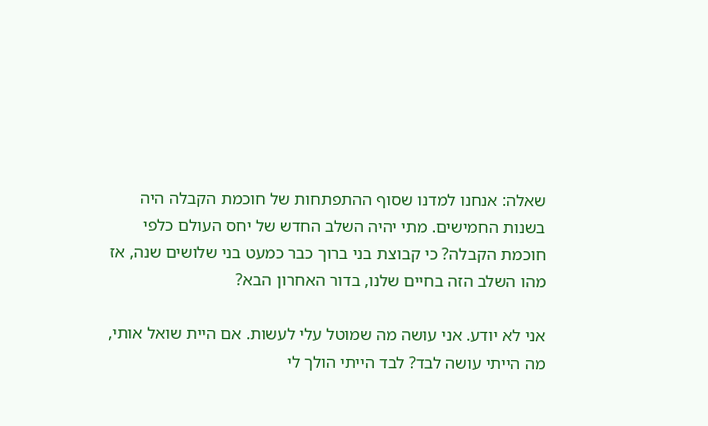שאלה: אנחנו למדנו שסוף ההתפתחות של חוכמת הקבלה היה בשנות החמישים. מתי יהיה השלב החדש של יחס העולם כלפי חוכמת הקבלה? כי קבוצת בני ברוך כבר כמעט בני שלושים שנה, אז מהו השלב הזה בחיים שלנו, בדור האחרון הבא?

אני לא יודע. אני עושה מה שמוטל עלי לעשות. אם היית שואל אותי, מה הייתי עושה לבד? לבד הייתי הולך לי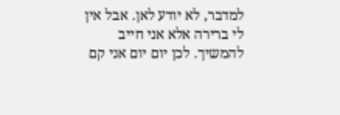למדבר, לא יודע לאן. אבל אין לי ברירה אלא אני חייב להמשיך. לכן יום יום אני קם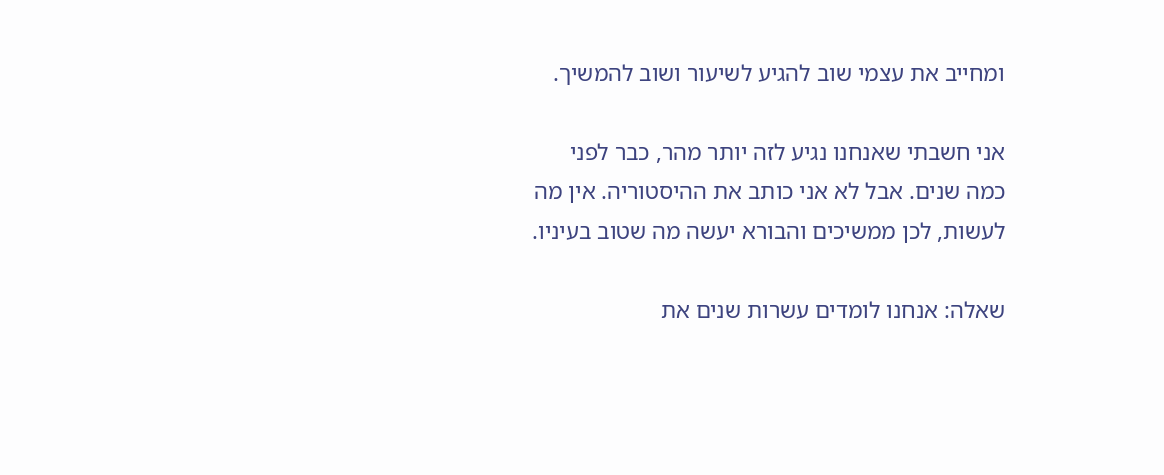ומחייב את עצמי שוב להגיע לשיעור ושוב להמשיך.

אני חשבתי שאנחנו נגיע לזה יותר מהר, כבר לפני כמה שנים. אבל לא אני כותב את ההיסטוריה. אין מה לעשות, לכן ממשיכים והבורא יעשה מה שטוב בעיניו.

שאלה: אנחנו לומדים עשרות שנים את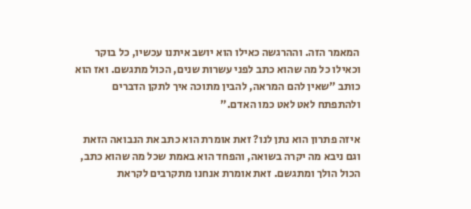המאמר הזה. וההרגשה כאילו הוא יושב איתנו עכשיו, כל בוקר וכאילו כל מה שהוא כתב לפני עשרות שנים, הכול מתגשם. ואז הוא כותב "שאין להם המראה, להבין מתוכה איך לתקן הדברים ולהתפתח לאט לאט כמו האדם."

איזה פתרון הוא נתן לנו? זאת אומרת הוא כתב את הנבואה הזאת וגם ניבא מה יקרה בשואה, והפחד הוא באמת שכל מה שהוא כתב, הכול הולך ומתגשם. זאת אומרת אנחנו מתקרבים לקראת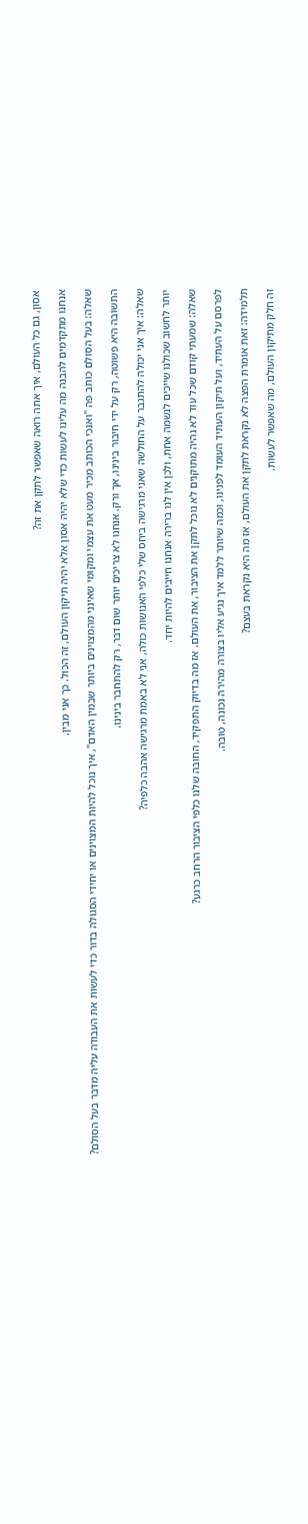אסון, גם כל העולם, איך אתה רואה שאפשר לתקן את זה?

אנחנו מתקדמים להבנה מה עלינו לעשות כדי שלא יהיה אסון אלא יהיה תיקון העולם, זה הכול. כך אני מבין.

שאלה: בעל הסולם כותב פה "ואנכי הכותב מכיר מעט את עצמי ומקומי שאינני מהמצוינים ביותר שבמין האדם", איך נוכל להיות המצוינים או יחידי הסגולה בדור כדי לעשות את העבודה עליה מדבר בעל הסולם?

התשובה היא פשוטה, רק על ידי חיבור בינינו, אך ורק. אנחנו לא צריכים יותר שום דבר, רק להתחבר בינינו.

שאלה: איך אני יכולה להתגבר על החולשה שאני מרגישה ביחס שלי כלפי האנושות כולה, אני לא באמת מרגישה אהבה כלפיה?

יותר לחשוב שכולנו שייכים לנשמה אחת, ולכן אין לנו ברירה אנחנו חייבים להיות יחד.

שאלה: שמעתי קודם שכל עוד לא נהיה מתוקנים לא נוכל לתקן את הציבור, את העולם. אז מה בדיוק התפקיד, החובה שלנו כלפי הציבור הרחב כרגע?

לפרסם על העתיד, ועל תיקון העתיד העומד לפנינו, וכמה שיותר ללמד איך נגיע אליו בצורה מהירה נכונה, טובה.

תלמידה: זאת אומרת הפצה לא נקראת לתקן את העולם, אז מה היא נקראת בעצם?

זה חלק מתיקון העולם, מה שאפשר לעשות.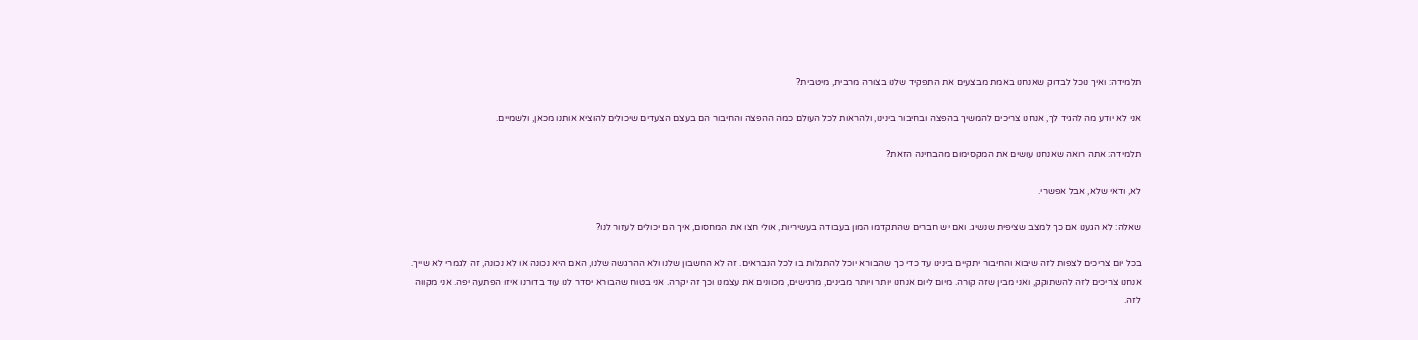תלמידה: ואיך נוכל לבדוק שאנחנו באמת מבצעים את התפקיד שלנו בצורה מרבית, מיטבית?

אני לא יודע מה להגיד לך, אנחנו צריכים להמשיך בהפצה ובחיבור בינינו, ולהראות לכל העולם כמה ההפצה והחיבור הם בעצם הצעדים שיכולים להוציא אותנו מכאן, ולשמיים.

תלמידה: אתה רואה שאנחנו עושים את המקסימום מהבחינה הזאת?

לא, ודאי שלא, אבל אפשרי.

שאלה: לא הגענו אם כך למצב שציפית שנשיג. ואם יש חברים שהתקדמו המון בעבודה בעשיריות, אולי חצו את המחסום, איך הם יכולים לעזור לנו?

בכל יום צריכים לצפות לזה שיבוא והחיבור יתקיים בינינו עד כדי כך שהבורא יוכל להתגלות בו לכל הנבראים. זה לא החשבון שלנו ולא ההרגשה שלנו, האם היא נכונה או לא נכונה, זה לגמרי לא שייך. אנחנו צריכים לזה להשתוקק, ואני מבין שזה קורה. מיום ליום אנחנו יותר ויותר מבינים, מרגישים, מכוונים את עצמנו וכך זה יקרה. אני בטוח שהבורא יסדר לנו עוד בדורנו איזו הפתעה יפה. אני מקווה לזה.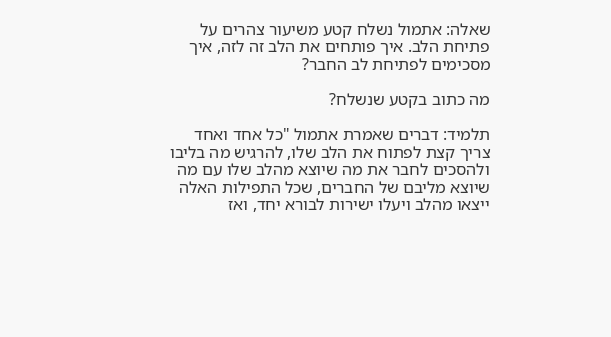שאלה: אתמול נשלח קטע משיעור צהרים על פתיחת הלב. איך פותחים את הלב זה לזה, איך מסכימים לפתיחת לב החבר?

מה כתוב בקטע שנשלח?

תלמיד: דברים שאמרת אתמול "כל אחד ואחד צריך קצת לפתוח את הלב שלו, להרגיש מה בליבו ולהסכים לחבר את מה שיוצא מהלב שלו עם מה שיוצא מליבם של החברים, שכל התפילות האלה ייצאו מהלב ויעלו ישירות לבורא יחד, ואז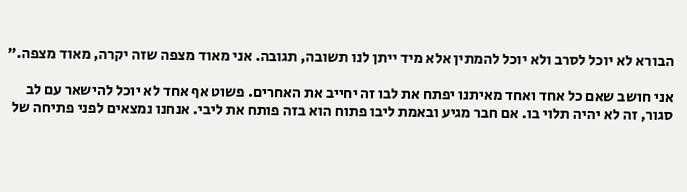הבורא לא יוכל לסרב ולא יוכל להמתין אלא מיד ייתן לנו תשובה, תגובה. אני מאוד מצפה שזה יקרה, מאוד מצפה."

אני חושב שאם כל אחד ואחד מאיתנו יפתח את לבו זה יחייב את האחרים. פשוט אף אחד לא יוכל להישאר עם לב סגור, זה לא יהיה תלוי בו. אם חבר מגיע ובאמת ליבו פתוח הוא בזה פותח את ליבי. אנחנו נמצאים לפני פתיחה של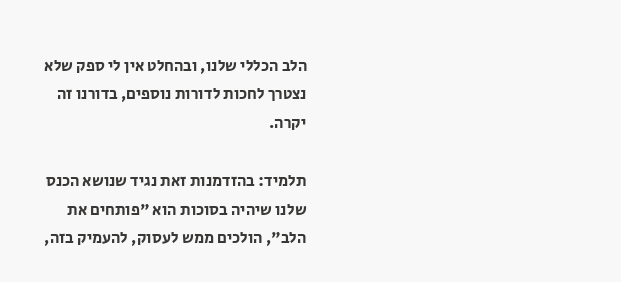הלב הכללי שלנו, ובהחלט אין לי ספק שלא נצטרך לחכות לדורות נוספים, בדורנו זה יקרה.

תלמיד: בהזדמנות זאת נגיד שנושא הכנס שלנו שיהיה בסוכות הוא "פותחים את הלב", הולכים ממש לעסוק, להעמיק בזה,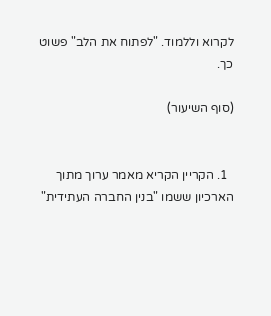לקרוא וללמוד. "לפתוח את הלב" פשוט כך.

(סוף השיעור)


  1. הקריין הקריא מאמר ערוך מתוך הארכיון ששמו "בנין החברה העתידית"